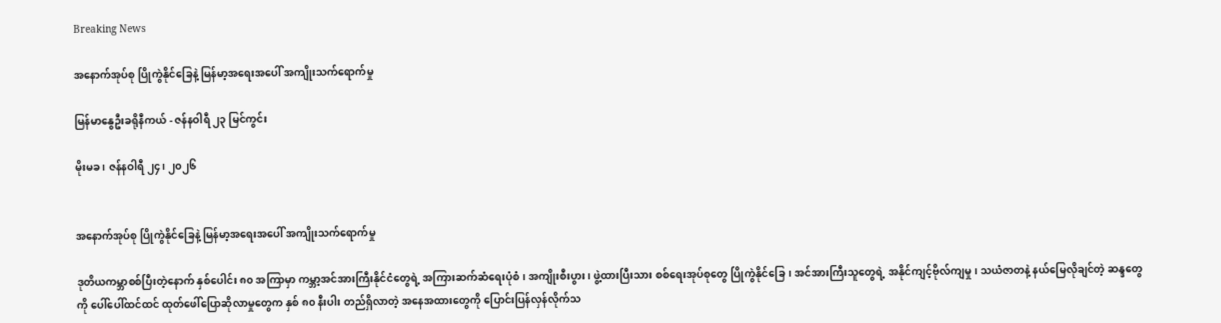Breaking News

အနောက်အုပ်စု ပြိုကွဲနိုင်ခြေနဲ့ မြန်မာ့အရေးအပေါ် အကျိုးသက်ရောက်မှု

မြန်မာနွေဦးခရိုနီကယ် - ဇန်နဝါရီ ၂၃ မြင်ကွင်း

မိုးမခ ၊ ဇန်နဝါရီ ၂၄၊ ၂၀၂၆


အနောက်အုပ်စု ပြိုကွဲနိုင်ခြေနဲ့ မြန်မာ့အရေးအပေါ် အကျိုးသက်ရောက်မှု

ဒုတိယကမ္ဘာစစ်ပြီးတဲ့နောက် နှစ်ပေါင်း ၈၀ အကြာမှာ ကမ္ဘာ့အင်အားကြီးနိုင်ငံတွေရဲ့ အကြားဆက်ဆံရေးပုံစံ၊ အကျိုးစီးပွား၊ ဖွဲ့ထားပြီးသား စစ်ရေးအုပ်စုတွေ ပြိုကွဲနိုင်ခြေ၊ အင်အားကြီးသူတွေရဲ့ အနိုင်ကျင့်ဗိုလ်ကျမှု၊ သယံဇာတနဲ့ နယ်မြေလိုချင်တဲ့ ဆန္ဒတွေကို ပေါ်ပေါ်ထင်ထင် ထုတ်ဖေါ်ပြောဆိုလာမှုတွေက နှစ် ၈၀ နီးပါး တည်ရှိလာတဲ့ အနေအထားတွေကို ပြောင်းပြန်လှန်လိုက်သ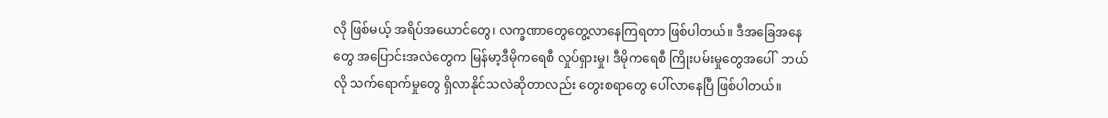လို ဖြစ်မယ့် အရိပ်အယောင်တွေ၊ လက္ခဏာတွေတွေ့လာနေကြရတာ ဖြစ်ပါတယ်။ ဒီအခြေအနေတွေ အပြောင်းအလဲတွေက မြန်မာ့ဒီမိုကရေစီ လှုပ်ရှားမှု၊ ဒီမိုကရေစီ ကြိုးပမ်းမှုတွေအပေါ်  ဘယ်လို သက်ရောက်မှုတွေ ရှိလာနိုင်သလဲဆိုတာလည်း တွေးစရာတွေ ပေါ်လာနေပြီ ဖြစ်ပါတယ်။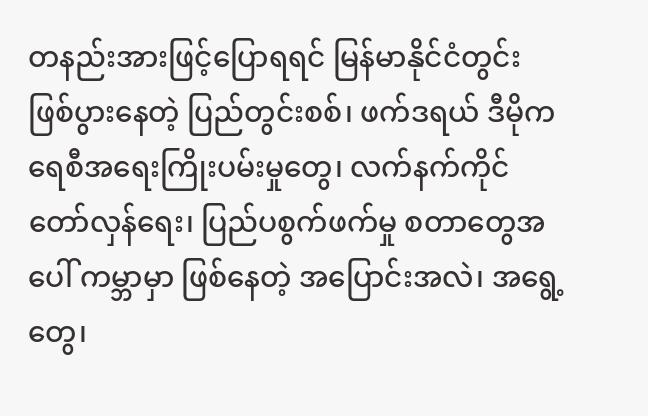တနည်းအားဖြင့်ပြောရရင် မြန်မာနိုင်ငံတွင်း ဖြစ်ပွားနေတဲ့ ပြည်တွင်းစစ်၊ ဖက်ဒရယ် ဒီမိုကရေစီအရေးကြိုးပမ်းမှုတွေ၊ လက်နက်ကိုင် တော်လှန်ရေး၊ ပြည်ပစွက်ဖက်မှု စတာတွေအပေါ် ကမ္ဘာမှာ ဖြစ်နေတဲ့ အပြောင်းအလဲ၊ အရွေ့တွေ၊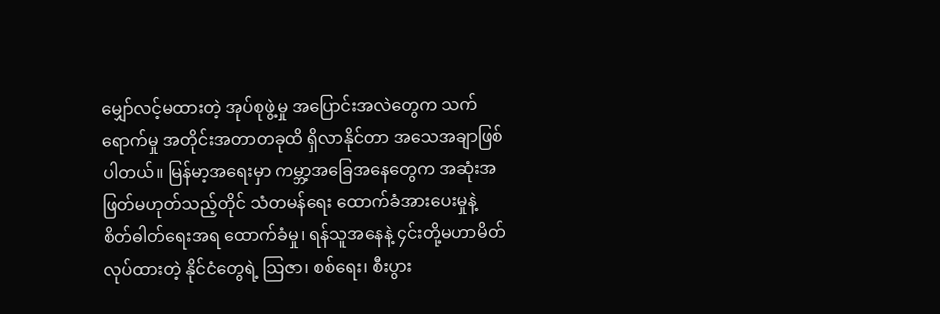မျှော်လင့်မထားတဲ့ အုပ်စုဖွဲ့မှု အပြောင်းအလဲတွေက သက်ရောက်မှု အတိုင်းအတာတခုထိ ရှိလာနိုင်တာ အသေအချာဖြစ်ပါတယ်။ မြန်မာ့အရေးမှာ ကမ္ဘာ့အခြေအနေတွေက အဆုံးအဖြတ်မဟုတ်သည့်တိုင် သံတမန်ရေး ထောက်ခံအားပေးမှုနဲ့ စိတ်ဓါတ်ရေးအရ ထောက်ခံမှု၊ ရန်သူအနေနဲ့ ၄င်းတို့မဟာမိတ်လုပ်ထားတဲ့ နိုင်ငံတွေရဲ့ သြဇာ၊ စစ်ရေး၊ စီးပွား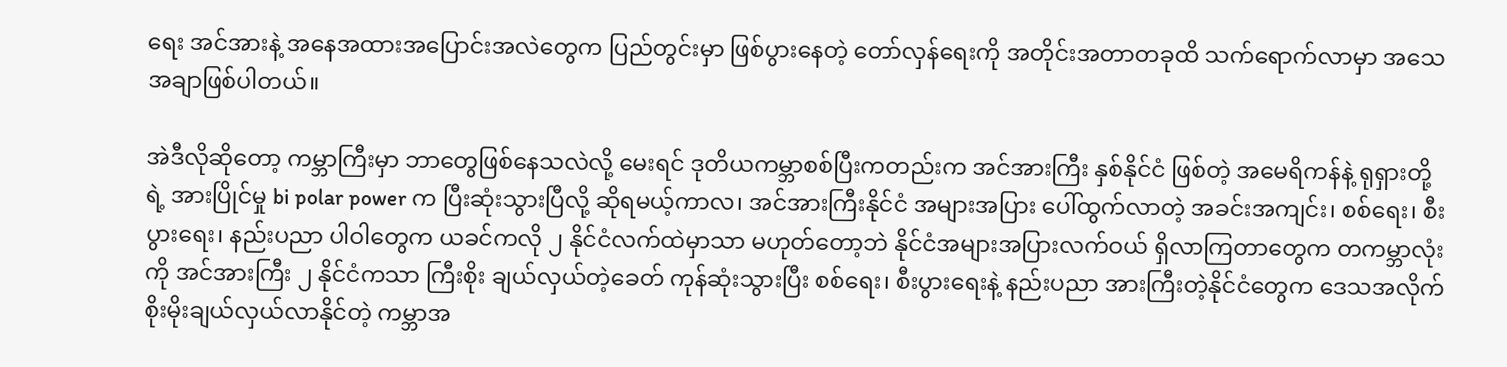ရေး အင်အားနဲ့ အနေအထားအပြောင်းအလဲတွေက ပြည်တွင်းမှာ ဖြစ်ပွားနေတဲ့ တော်လှန်ရေးကို အတိုင်းအတာတခုထိ သက်ရောက်လာမှာ အသေအချာဖြစ်ပါတယ်။

အဲဒီလိုဆိုတော့ ကမ္ဘာကြီးမှာ ဘာတွေဖြစ်နေသလဲလို့ မေးရင် ဒုတိယကမ္ဘာစစ်ပြီးကတည်းက အင်အားကြီး နှစ်နိုင်ငံ ဖြစ်တဲ့ အမေရိကန်နဲ့ ရုရှားတို့ရဲ့ အားပြိုင်မှု bi polar power က ပြီးဆုံးသွားပြီလို့ ဆိုရမယ့်ကာလ၊ အင်အားကြီးနိုင်ငံ အများအပြား ပေါ်ထွက်လာတဲ့ အခင်းအကျင်း၊ စစ်ရေး၊ စီးပွားရေး၊ နည်းပညာ ပါဝါတွေက ယခင်ကလို ၂ နိုင်ငံလက်ထဲမှာသာ မဟုတ်တော့ဘဲ နိုင်ငံအများအပြားလက်ဝယ် ရှိလာကြတာတွေက တကမ္ဘာလုံးကို အင်အားကြီး ၂ နိုင်ငံကသာ ကြီးစိုး ချယ်လှယ်တဲ့ခေတ် ကုန်ဆုံးသွားပြီး စစ်ရေး၊ စီးပွားရေးနဲ့ နည်းပညာ အားကြီးတဲ့နိုင်ငံတွေက ဒေသအလိုက် စိုးမိုးချယ်လှယ်လာနိုင်တဲ့ ကမ္ဘာအ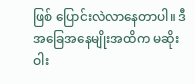ဖြစ် ပြောင်းလဲလာနေတာပါ။ ဒီအခြေအနေမျိုးအထိက မဆိုးဝါး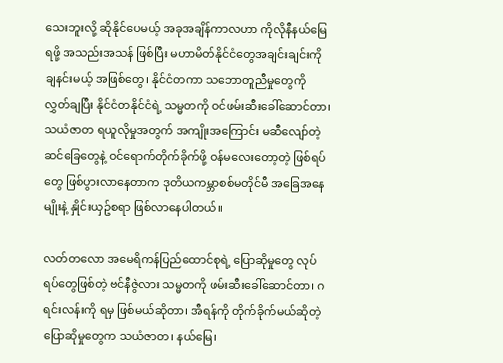သေးဘူးလို့ ဆိုနိုင်ပေမယ့် အခုအချိန်ကာလဟာ ကိုလိုနီနယ်မြေရဖို့ အသည်းအသန် ဖြစ်ပြီး မဟာမိတ်နိုင်ငံတွေအချင်းချင်းကို ချနင်းမယ့် အဖြစ်တွေ၊ နိုင်ငံတကာ သဘောတူညီမှုတွေကို လွှတ်ချပြီး နိုင်ငံတနိုင်ငံရဲ့ သမ္မတကို ဝင်ဖမ်းဆီးခေါ်ဆောင်တာ၊ သယံဇာတ ရယူလိုမှုအတွက် အကျိုးအကြောင်း မဆီလျော်တဲ့ ဆင်ခြေတွေနဲ့ ဝင်ရောက်တိုက်ခိုက်ဖို့ ဝန်မလေးတော့တဲ့ ဖြစ်ရပ်တွေ ဖြစ်ပွားလာနေတာက ဒုတိယကမ္ဘာစစ်မတိုင်မီ အခြေအနေမျိုးနဲ့ နှိုင်းယှဥ်စရာ ဖြစ်လာနေပါတယ်။

လတ်တလော အမေရိကန်ပြည်ထောင်စုရဲ့ ပြောဆိုမှုတွေ လုပ်ရပ်တွေဖြစ်တဲ့ ဗင်နီဇွဲလား သမ္မတကို ဖမ်းဆီးခေါ်ဆောင်တာ၊ ဂရင်းလန်းကို ရမှ ဖြစ်မယ်ဆိုတာ၊ အီရန်ကို တိုက်ခိုက်မယ်ဆိုတဲ့ ပြောဆိုမှုတွေက သယံဇာတ၊ နယ်မြေ၊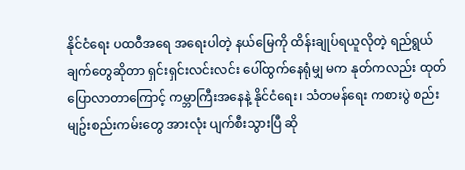နိုင်ငံရေး ပထဝီအရေ အရေးပါတဲ့ နယ်မြေကို ထိန်းချုပ်ရယူလိုတဲ့ ရည်ရွယ်ချက်တွေဆိုတာ ရှင်းရှင်းလင်းလင်း ပေါ်ထွက်နေရုံမျှ မက နုတ်ကလည်း ထုတ်ပြောလာတာကြောင့် ကမ္ဘာကြီးအနေနဲ့ နိုင်ငံရေး၊ သံတမန်ရေး ကစားပွဲ စည်းမျဥ်းစည်းကမ်းတွေ အားလုံး ပျက်စီးသွားပြီ ဆို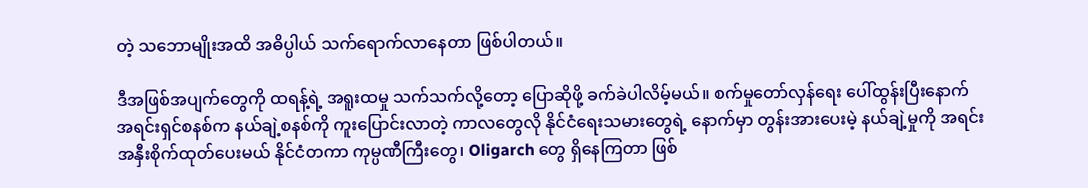တဲ့ သဘောမျိုးအထိ အဓိပ္ပါယ် သက်ရောက်လာနေတာ ဖြစ်ပါတယ်။

ဒီအဖြစ်အပျက်တွေကို ထရန့်ရဲ့ အရူးထမှု သက်သက်လို့တော့ ပြောဆိုဖို့ ခက်ခဲပါလိမ့်မယ်။ စက်မှုတော်လှန်ရေး ပေါ်ထွန်းပြီးနောက် အရင်းရှင်စနစ်က နယ်ချဲ့စနစ်ကို ကူးပြောင်းလာတဲ့ ကာလတွေလို နိုင်ငံရေးသမားတွေရဲ့ နောက်မှာ တွန်းအားပေးမဲ့ နယ်ချဲ့မှုကို အရင်းအနှီးစိုက်ထုတ်ပေးမယ် နိုင်ငံတကာ ကုမ္ပဏီကြီးတွေ၊ Oligarch တွေ ရှိနေကြတာ ဖြစ်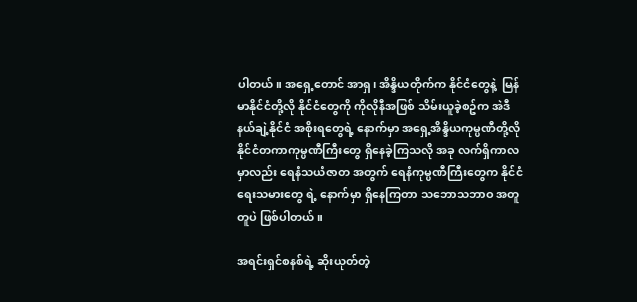ပါတယ်။ အရှေ့တောင် အာရှ၊ အိန္ဒိယတိုက်က နိုင်ငံတွေနဲ့  မြန်မာနိုင်ငံတို့လို နိုင်ငံတွေကို ကိုလိုနီအဖြစ် သိမ်းယူခဲ့စဥ်က အဲဒီနယ်ချဲ့နိုင်ငံ အစိုးရတွေရဲ့ နောက်မှာ အရှေ့အိန္ဒိယကုမ္ပဏီတို့လို နိုင်ငံတကာကုမ္ပဏီကြီးတွေ ရှိနေခဲ့ကြသလို အခု လက်ရှိကာလမှာလည်း ရေနံသယံဇာတ အတွက် ရေနံကုမ္ပဏီကြီးတွေက နိုင်ငံရေးသမားတွေ ရဲ့ နောက်မှာ ရှိနေကြတာ သဘောသဘာဝ အတူတူပဲ ဖြစ်ပါတယ်။

အရင်းရှင်စနစ်ရဲ့ ဆိုးယုတ်တဲ့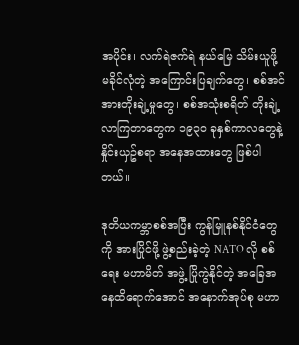အပိုင်း၊ လက်ရဲဇက်ရဲ နယ်မြေ သိမ်းယူဖို့ မခိုင်လုံတဲ့ အကြောင်းပြချက်တွေ၊ စစ်အင်အားတိုးချဲ့မှုတွေ၊ စစ်အသုံးစရိတ် တိုးချဲ့လာကြတာတွေက ၁၉၃၀ ခုနှစ်ကာလတွေနဲ့ နှိုင်းယှဥ်စရာ အနေအထားတွေ ဖြစ်ပါတယ်။

ဒုတိယကမ္ဘာစစ်အပြီး ကွန်မြူနစ်နိုင်ငံတွေကို အားပြိုင်ဖို့ ဖွဲ့စည်းခဲ့တဲ့ NATO လို စစ်ရေး မဟာမိတ် အဖွဲ့ ပြိုကွဲနိုင်တဲ့ အခြေအနေထိရောက်အောင် အနောက်အုပ်စု မဟာ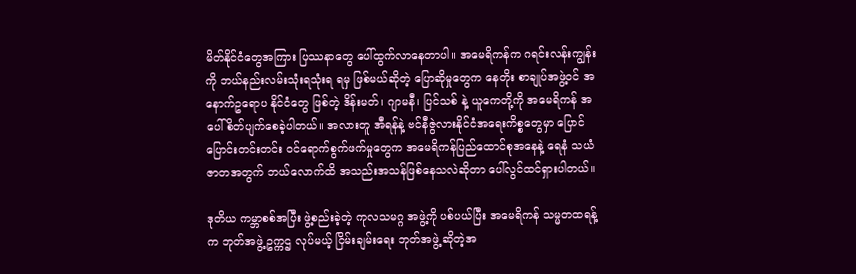မိတ်နိုင်ငံတွေအကြား ပြဿနာတွေ ပေါ်ထွက်လာနေတာပါ။ အမေရိကန်က ဂရင်းလန်းကျွန်းကို ဘယ်နည်းလမ်းသုံးရသုံးရ ရမှ ဖြစ်မယ်ဆိုတဲ့ ပြောဆိုမှုတွေက နေတိုး စာချုပ်အဖွဲ့ဝင် အနောက်ဥရောပ နိုင်ငံတွေ ဖြစ်တဲ့ ဒိန်းမတ်၊ ဂျာမနီ၊ ပြင်သစ် နဲ့ ယူကေတို့ကို အမေရိကန် အပေါ် စိတ်ပျက်စေခဲ့ပါတယ်။ အလားတူ အီရန်နဲ့ ဗင်နီဇွဲလားနိုင်ငံအရေးကိစ္စတွေမှာ ပြောင်ပြောင်းတင်းတင်း ဝင်ရောက်စွက်ဖက်မှုတွေက အမေရိကန်ပြည်ထောင်စုအနေနဲ့ ရေနံ သယံဇာတအတွက် ဘယ်လောက်ထိ အသည်းအသန်ဖြစ်နေသလဲဆိုတာ ပေါ်လွင်ထင်ရှားပါတယ်။

ဒုတိယ ကမ္ဘာစစ်အပြီး ဖွဲ့စည်းခဲ့တဲ့ ကုလသမဂ္ဂ အဖွဲ့ကို ပစ်ပယ်ပြီး အမေရိကန် သမ္မတထရန့်က ဘုတ်အဖွဲ့ ဥက္ကဌ လုပ်မယ့် ငြိမ်းချမ်းရေး ဘုတ်အဖွဲ့ ဆိုတဲ့အ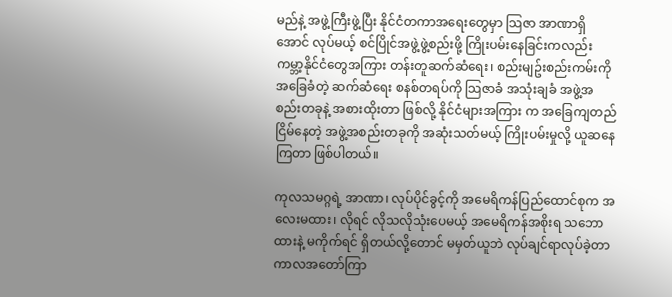မည်နဲ့ အဖွဲ့ကြီးဖွဲ့ပြီး နိုင်ငံတကာအရေးတွေမှာ သြဇာ အာဏာရှိအောင် လုပ်မယ့် စင်ပြိုင်အဖွဲ့ဖွဲ့စည်းဖို့ ကြိုးပမ်းနေခြင်းကလည်း ကမ္ဘာ့နိုင်ငံတွေအကြား တန်းတူဆက်ဆံရေး၊ စည်းမျဥ်းစည်းကမ်းကို အခြေခံတဲ့ ဆက်ဆံရေး စနစ်တရပ်ကို သြဇာခံ အသုံးချခံ အဖွဲ့အစည်းတခုနဲ့ အစားထိုးတာ ဖြစ်လို့ နိုင်ငံများအကြား က အခြေကျတည်ငြိမ်နေတဲ့ အဖွဲ့အစည်းတခုကို အဆုံးသတ်မယ့် ကြိုးပမ်းမှုလို့ ယူဆနေကြတာ ဖြစ်ပါတယ်။

ကုလသမဂ္ဂရဲ့ အာဏာ၊ လုပ်ပိုင်ခွင့်ကို အမေရိကန်ပြည်ထောင်စုက အလေးမထား၊ လိုရင် လိုသလိုသုံးပေမယ့် အမေရိကန်အစိုးရ သဘောထားနဲ့ မကိုက်ရင် ရှိတယ်လို့တောင် မမှတ်ယူဘဲ လုပ်ချင်ရာလုပ်ခဲ့တာ ကာလအတော်ကြာ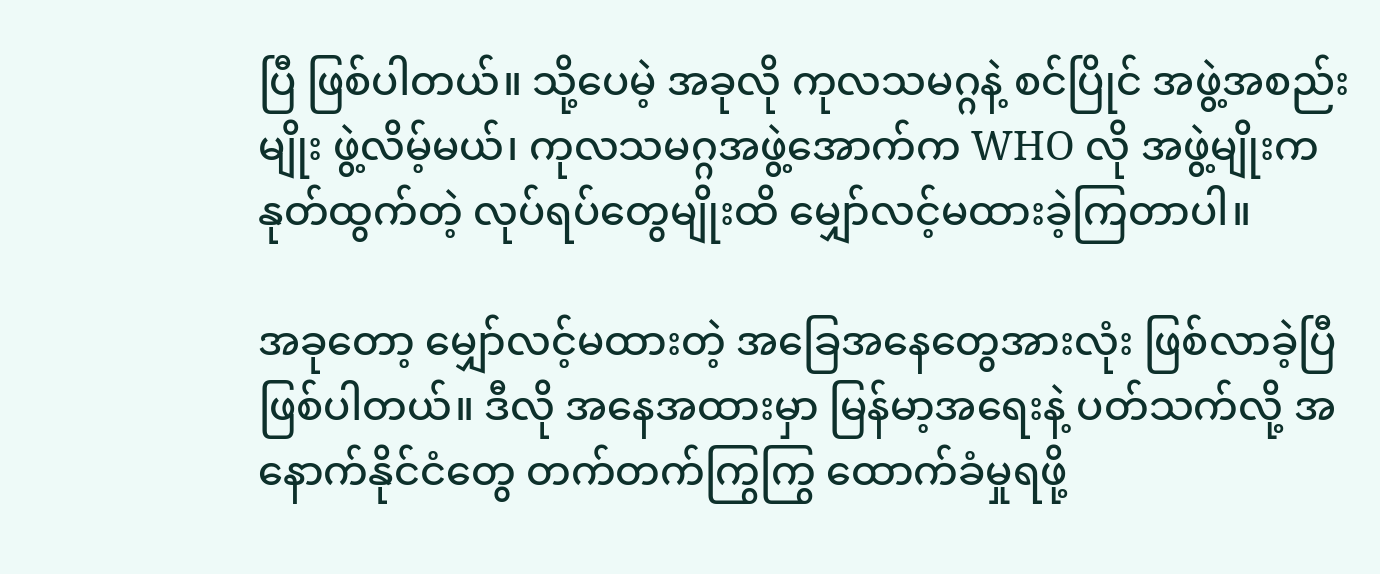ပြီ ဖြစ်ပါတယ်။ သို့ပေမဲ့ အခုလို ကုလသမဂ္ဂနဲ့ စင်ပြိုင် အဖွဲ့အစည်းမျိုး ဖွဲ့လိမ့်မယ်၊ ကုလသမဂ္ဂအဖွဲ့အောက်က WHO လို အဖွဲ့မျိုးက နုတ်ထွက်တဲ့ လုပ်ရပ်တွေမျိုးထိ မျှော်လင့်မထားခဲ့ကြတာပါ။

အခုတော့ မျှော်လင့်မထားတဲ့ အခြေအနေတွေအားလုံး ဖြစ်လာခဲ့ပြီ ဖြစ်ပါတယ်။ ဒီလို အနေအထားမှာ မြန်မာ့အရေးနဲ့ ပတ်သက်လို့ အနောက်နိုင်ငံတွေ တက်တက်ကြွကြွ ထောက်ခံမှုရဖို့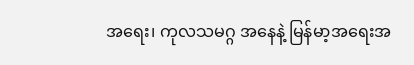အရေး၊ ကုလသမဂ္ဂ အနေနဲ့ မြန်မာ့အရေးအ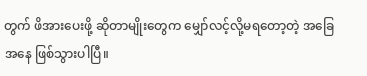တွက် ဖိအားပေးဖို့ ဆိုတာမျိုးတွေက မျှော်လင့်လို့မရတော့တဲ့ အခြေအနေ ဖြစ်သွားပါပြီ။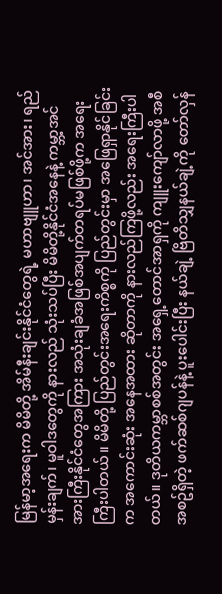မြန်မာ့အရေးက မိမိတို့ အိမ်နီးချင်းနိုင်ငံတွေရဲ့ မဟာဗျူဟာ၊ အင်အား၊ ရည်မှန်းချက်၊ မူဝါဒတွေကို နားလည် သုံးသပ်ပြီး မိမိတို့နိုင်ငံအနေနဲ့ ကမ္ဘာ့အင်အားကြီးနိုင်ငံတွေအကြား အသုံးချခံအဖြစ်အပျက်တရပ်မဖြစ်ဖို့က အရေးကြီးပါတယ်။ မိမိတို့ ပြည်တွင်းအရေးကိစ္စကို ပြည်တွင်းမှာ အဖြေရှာနိုင်ခြင်းက အကောင်းဆုံး အနေအထား ဆိုတာကို နားလည်ကြဖို့လည်း အရေးကြီးပါတယ်။ ဒုတိယကမ္ဘာစစ်အတွင်း အရှေ့တောင်အာရှကို ကျူးကျော်လာဖို့ အစီအစဥ်ရှိတဲ့ ဖက်ဆစ်ဂျပန်နဲ့ ပူးပေါင်းပြီး နယ်ချဲ့ ဗြိတိသျှနယ်ချဲ့ကို တော်လှန်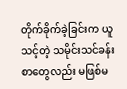တိုက်ခိုက်ခဲ့ခြင်းက ယူသင့်တဲ့ သမိုင်းသင်ခန်းစာတွေလည်း မဖြစ်မ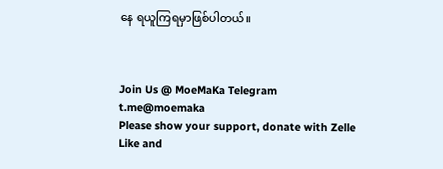နေ ရယူကြရမှာဖြစ်ပါတယ်။



Join Us @ MoeMaKa Telegram
t.me@moemaka
Please show your support, donate with Zelle
Like and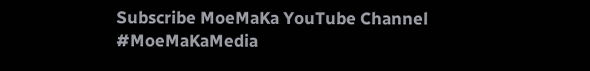Subscribe MoeMaKa YouTube Channel
#MoeMaKaMedia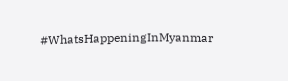#WhatsHappeningInMyanmar